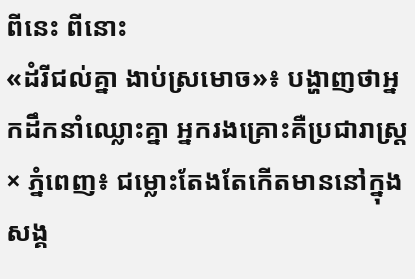ពីនេះ ពីនោះ
«ដំរីជល់គ្នា ងាប់ស្រមោច»៖ បង្ហាញថាអ្នកដឹកនាំឈ្លោះគ្នា អ្នករងគ្រោះគឺប្រជារាស្ត្រ
× ភ្នំពេញ៖ ជម្លោះតែងតែកើតមាននៅក្នុងសង្គ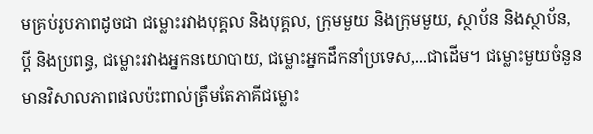មគ្រប់រូបភាពដូចជា ជម្លោះរវាងបុគ្គល និងបុគ្គល, ក្រុមមួយ និងក្រុមមួយ, ស្ថាប័ន និងស្ថាប័ន, ប្ដី និងប្រពន្ធ, ជម្លោះរវាងអ្នកនយោបាយ, ជម្លោះអ្នកដឹកនាំប្រទេស,...ជាដើម។ ជម្លោះមួយចំនួន មានវិសាលភាពផលប៉ះពាល់ត្រឹមតែភាគីជម្លោះ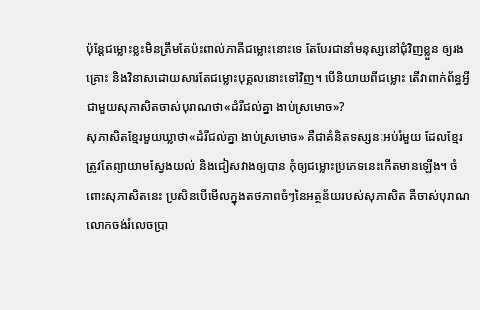ប៉ុន្តែជម្លោះខ្លះមិនត្រឹមតែប៉ះពាល់ភាគីជម្លោះនោះទេ តែបែរជានាំមនុស្សនៅជុំវិញខ្លួន ឲ្យរងគ្រោះ និងវិនាសដោយសារតែជម្លោះបុគ្គលនោះទៅវិញ។ បើនិយាយពីជម្លោះ តើវាពាក់ព័ន្ធអ្វី ជាមួយសុភាសិតចាស់បុរាណថា«ដំរីជល់គ្នា ងាប់ស្រមោច»?
សុភាសិតខ្មែរមួយឃ្លាថា«ដំរីជល់គ្នា ងាប់ស្រមោច» គឺជាគំនិតទស្សនៈអប់រំមួយ ដែលខ្មែរត្រូវតែព្យាយាមស្វែងយល់ និងជៀសវាងឲ្យបាន កុំឲ្យជម្លោះប្រភេទនេះកើតមានឡើង។ ចំពោះសុភាសិតនេះ ប្រសិនបើមើលក្នុងតថភាពចំៗនៃអត្ថន័យរបស់សុភាសិត គឺចាស់បុរាណលោកចង់រំលេចប្រា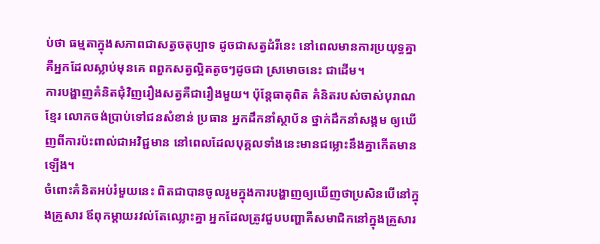ប់ថា ធម្មតាក្នុងសភាពជាសត្វចតុប្បាទ ដូចជាសត្វដំរីនេះ នៅពេលមានការប្រយុទ្ធគ្នា គឺអ្នកដែលស្លាប់មុនគេ ពពួកសត្វល្អិតតូចៗដូចជា ស្រមោចនេះ ជាដើម។
ការបង្ហាញគំនិតជុំវិញរឿងសត្វគឺជារឿងមួយ។ ប៉ុន្តែធាតុពិត គំនិតរបស់ចាស់បុរាណខ្មែរ លោកចង់ប្រាប់ទៅជនសំខាន់ ប្រធាន អ្នកដឹកនាំស្ថាប័ន ថ្នាក់ដឹកនាំសង្គម ឲ្យឃើញពីការប៉ះពាល់ជាអវិជ្ជមាន នៅពេលដែលបុគ្គលទាំងនេះមានជម្លោះនឹងគ្នាកើតមានឡើង។
ចំពោះគំនិតអប់រំមួយនេះ ពិតជាបានចូលរួមក្នុងការបង្ហាញឲ្យឃើញថាប្រសិនបើនៅក្នុងគ្រួសារ ឪពុកម្ដាយរវល់តែឈ្លោះគ្នា អ្នកដែលត្រូវជួបបញ្ហាគឺសមាជិកនៅក្នុងគ្រួសារ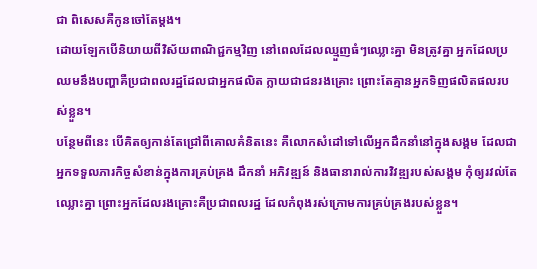ជា ពិសេសគឺកូនចៅតែម្ដង។
ដោយឡែកបើនិយាយពីវិស័យពាណិជ្ជកម្មវិញ នៅពេលដែលឈ្មួញធំៗឈ្លោះគ្នា មិនត្រូវគ្នា អ្នកដែលប្រឈមនឹងបញ្ហាគឺប្រជាពលរដ្ឋដែលជាអ្នកផលិត ក្លាយជាជនរងគ្រោះ ព្រោះតែគ្មានអ្នកទិញផលិតផលរបស់ខ្លួន។
បន្ថែមពីនេះ បើគិតឲ្យកាន់តែជ្រៅពីគោលគំនិតនេះ គឺលោកសំដៅទៅលើអ្នកដឹកនាំនៅក្នុងសង្គម ដែលជាអ្នកទទួលភារកិច្ចសំខាន់ក្នុងការគ្រប់គ្រង ដឹកនាំ អភិវឌ្ឍន៍ និងធានារាល់ការវិវឌ្ឍរបស់សង្គម កុំឲ្យរវល់តែឈ្លោះគ្នា ព្រោះអ្នកដែលរងគ្រោះគឺប្រជាពលរដ្ឋ ដែលកំពុងរស់ក្រោមការគ្រប់គ្រងរបស់ខ្លួន។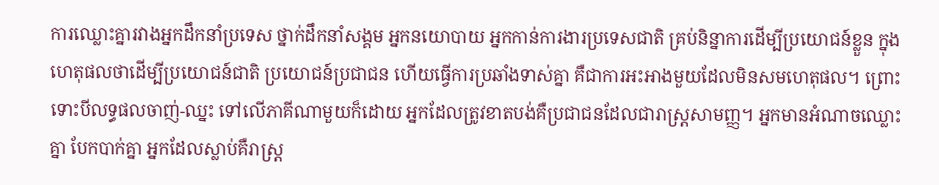ការឈ្លោះគ្នារវាងអ្នកដឹកនាំប្រទេស ថ្នាក់ដឹកនាំសង្គម អ្នកនយោបាយ អ្នកកាន់ការងារប្រទេសជាតិ គ្រប់និន្នាការដើម្បីប្រយោជន៍ខ្លួន ក្នុងហេតុផលថាដើម្បីប្រយោជន៍ជាតិ ប្រយោជន៍ប្រជាជន ហើយធ្វើការប្រឆាំងទាស់គ្នា គឺជាការអះអាងមួយដែលមិនសមហេតុផល។ ព្រោះទោះបីលទ្ធផលចាញ់-ឈ្នះ ទៅលើភាគីណាមួយក៏ដោយ អ្នកដែលត្រូវខាតបង់គឺប្រជាជនដែលជារាស្ត្រសាមញ្ញ។ អ្នកមានអំណាចឈ្លោះគ្នា បែកបាក់គ្នា អ្នកដែលស្លាប់គឺរាស្ត្រ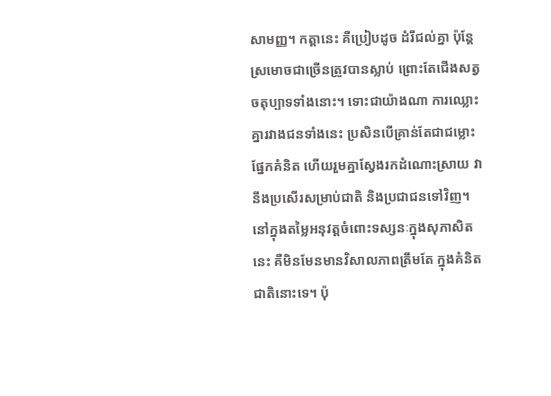សាមញ្ញ។ កត្តានេះ គឺប្រៀបដូច ដំរីជល់គ្នា ប៉ុន្តែស្រមោចជាច្រើនត្រូវបានស្លាប់ ព្រោះតែជើងសត្វចតុប្បាទទាំងនោះ។ ទោះជាយ៉ាងណា ការឈ្លោះគ្នារវាងជនទាំងនេះ ប្រសិនបើគ្រាន់តែជាជម្លោះផ្នែកគំនិត ហើយរួមគ្នាស្វែងរកដំណោះស្រាយ វានឹងប្រសើរសម្រាប់ជាតិ និងប្រជាជនទៅវិញ។
នៅក្នុងតម្លៃអនុវត្តចំពោះទស្សនៈក្នុងសុភាសិតនេះ គឺមិនមែនមានវិសាលភាពត្រឹមតែ ក្នុងគំនិតជាតិនោះទេ។ ប៉ុ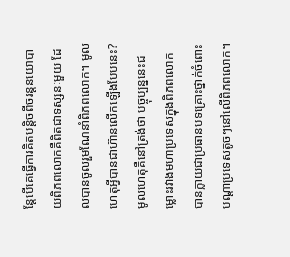ន្តែបើគេធ្វើការគិតបន្តិចពីចរន្តនយោបាយពិភពលោកគឺពិតជាទស្សនៈមួយ ដែលបានចូលរួមណែនាំពិភពលោក។ មូលហេតុអ្វីបានជាហ៊ានលើកឡើងបែបនេះ? មូលហេតុគឺនៅត្រង់ថា បច្ចុប្បន្ននេះជម្លោះរវាងមហាប្រទេសក្នុងពិភពលោក បានក្លាយជាប្រធានបទគ្រោះថ្នាក់ចំពោះបណ្ដាប្រទេសតូចៗនៅលើពិភពលោក។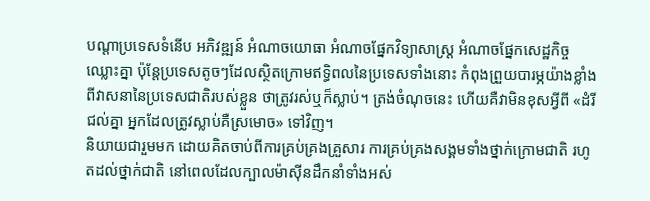បណ្ដាប្រទេសទំនើប អភិវឌ្ឍន៍ អំណាចយោធា អំណាចផ្នែកវិទ្យាសាស្ត្រ អំណាចផ្នែកសេដ្ឋកិច្ចឈ្លោះគ្នា ប៉ុន្តែប្រទេសតូចៗដែលស្ថិតក្រោមឥទ្ធិពលនៃប្រទេសទាំងនោះ កំពុងព្រួយបារម្ភយ៉ាងខ្លាំងពីវាសនានៃប្រទេសជាតិរបស់ខ្លួន ថាត្រូវរស់ឬក៏ស្លាប់។ ត្រង់ចំណុចនេះ ហើយគឺវាមិនខុសអ្វីពី «ដំរីជល់គ្នា អ្នកដែលត្រូវស្លាប់គឺស្រមោច» ទៅវិញ។
និយាយជារួមមក ដោយគិតចាប់ពីការគ្រប់គ្រងគ្រួសារ ការគ្រប់គ្រងសង្គមទាំងថ្នាក់ក្រោមជាតិ រហូតដល់ថ្នាក់ជាតិ នៅពេលដែលក្បាលម៉ាស៊ីនដឹកនាំទាំងអស់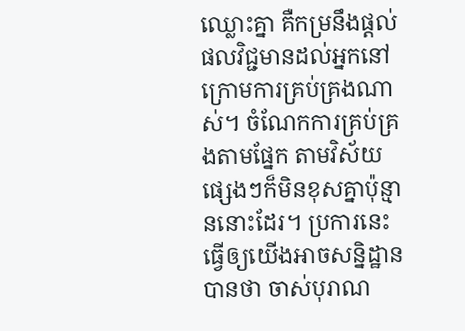ឈ្លោះគ្នា គឺកម្រនឹងផ្ដល់ផលវិជ្ជមានដល់អ្នកនៅក្រោមការគ្រប់គ្រងណាស់។ ចំណែកការគ្រប់គ្រងតាមផ្នែក តាមវិស័យផ្សេងៗក៏មិនខុសគ្នាប៉ុន្មាននោះដែរ។ ប្រការនេះ ធ្វើឲ្យយើងអាចសន្និដ្ឋានបានថា ចាស់បុរាណ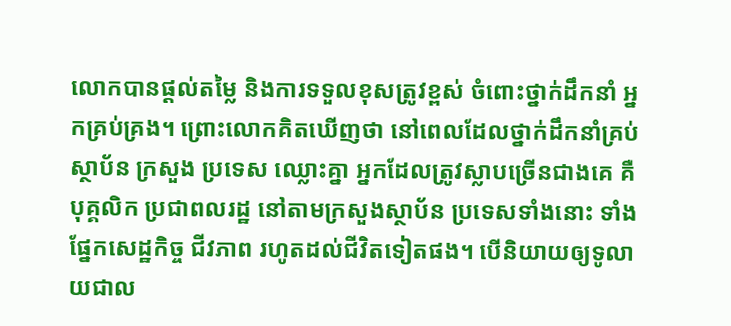លោកបានផ្ដល់តម្លៃ និងការទទួលខុសត្រូវខ្ពស់ ចំពោះថ្នាក់ដឹកនាំ អ្នកគ្រប់គ្រង។ ព្រោះលោកគិតឃើញថា នៅពេលដែលថ្នាក់ដឹកនាំគ្រប់ស្ថាប័ន ក្រសួង ប្រទេស ឈ្លោះគ្នា អ្នកដែលត្រូវស្លាបច្រើនជាងគេ គឺបុគ្គលិក ប្រជាពលរដ្ឋ នៅតាមក្រសួងស្ថាប័ន ប្រទេសទាំងនោះ ទាំងផ្នែកសេដ្ឋកិច្ច ជីវភាព រហូតដល់ជីវិតទៀតផង។ បើនិយាយឲ្យទូលាយជាល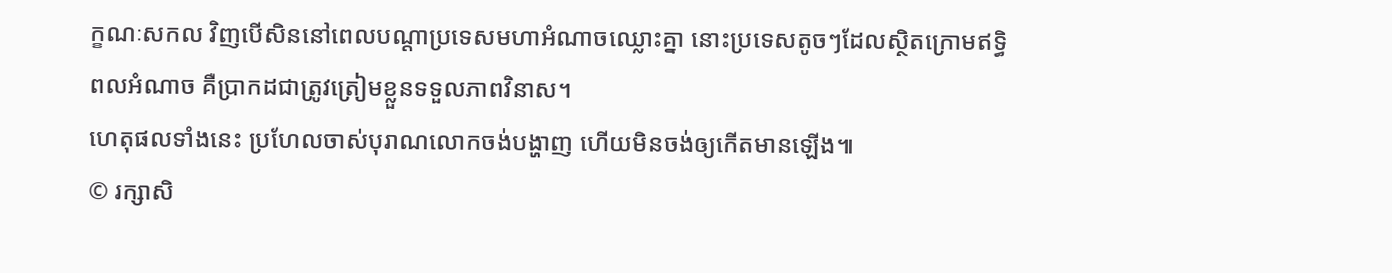ក្ខណៈសកល វិញបើសិននៅពេលបណ្ដាប្រទេសមហាអំណាចឈ្លោះគ្នា នោះប្រទេសតូចៗដែលស្ថិតក្រោមឥទ្ធិពលអំណាច គឺប្រាកដជាត្រូវត្រៀមខ្លួនទទួលភាពវិនាស។
ហេតុផលទាំងនេះ ប្រហែលចាស់បុរាណលោកចង់បង្ហាញ ហើយមិនចង់ឲ្យកើតមានឡើង៕
© រក្សាសិ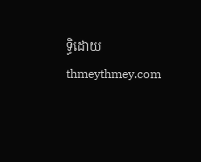ទ្ធិដោយ thmeythmey.com